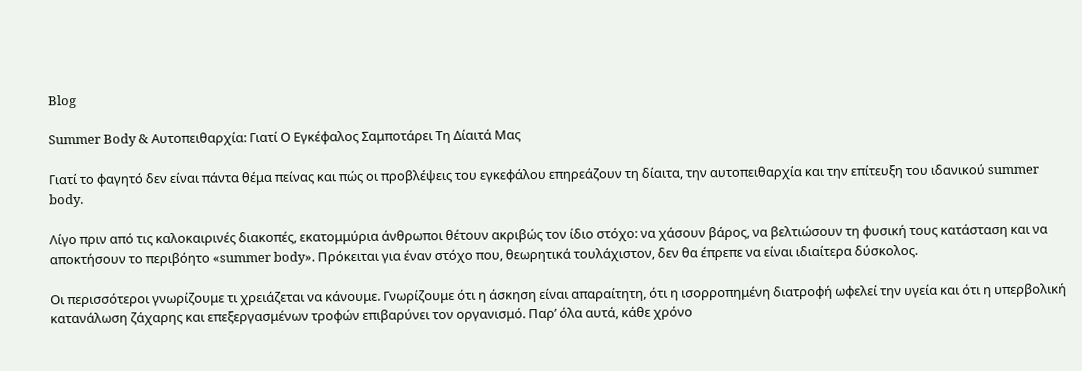Blog

Summer Body & Αυτοπειθαρχία: Γιατί Ο Εγκέφαλος Σαμποτάρει Τη Δίαιτά Μας

Γιατί το φαγητό δεν είναι πάντα θέμα πείνας και πώς οι προβλέψεις του εγκεφάλου επηρεάζουν τη δίαιτα, την αυτοπειθαρχία και την επίτευξη του ιδανικού summer body.

Λίγο πριν από τις καλοκαιρινές διακοπές, εκατομμύρια άνθρωποι θέτουν ακριβώς τον ίδιο στόχο: να χάσουν βάρος, να βελτιώσουν τη φυσική τους κατάσταση και να αποκτήσουν το περιβόητο «summer body». Πρόκειται για έναν στόχο που, θεωρητικά τουλάχιστον, δεν θα έπρεπε να είναι ιδιαίτερα δύσκολος.

Οι περισσότεροι γνωρίζουμε τι χρειάζεται να κάνουμε. Γνωρίζουμε ότι η άσκηση είναι απαραίτητη, ότι η ισορροπημένη διατροφή ωφελεί την υγεία και ότι η υπερβολική κατανάλωση ζάχαρης και επεξεργασμένων τροφών επιβαρύνει τον οργανισμό. Παρ’ όλα αυτά, κάθε χρόνο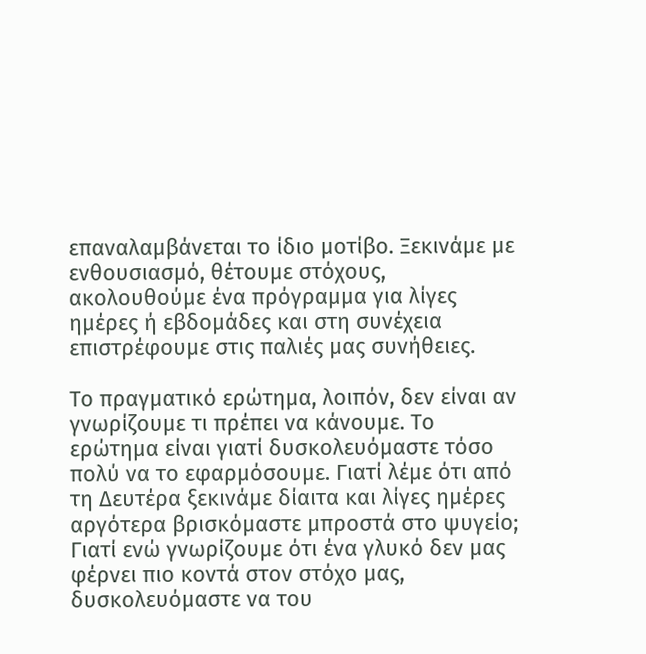επαναλαμβάνεται το ίδιο μοτίβο. Ξεκινάμε με ενθουσιασμό, θέτουμε στόχους, ακολουθούμε ένα πρόγραμμα για λίγες ημέρες ή εβδομάδες και στη συνέχεια επιστρέφουμε στις παλιές μας συνήθειες.

Το πραγματικό ερώτημα, λοιπόν, δεν είναι αν γνωρίζουμε τι πρέπει να κάνουμε. Το ερώτημα είναι γιατί δυσκολευόμαστε τόσο πολύ να το εφαρμόσουμε. Γιατί λέμε ότι από τη Δευτέρα ξεκινάμε δίαιτα και λίγες ημέρες αργότερα βρισκόμαστε μπροστά στο ψυγείο; Γιατί ενώ γνωρίζουμε ότι ένα γλυκό δεν μας φέρνει πιο κοντά στον στόχο μας, δυσκολευόμαστε να του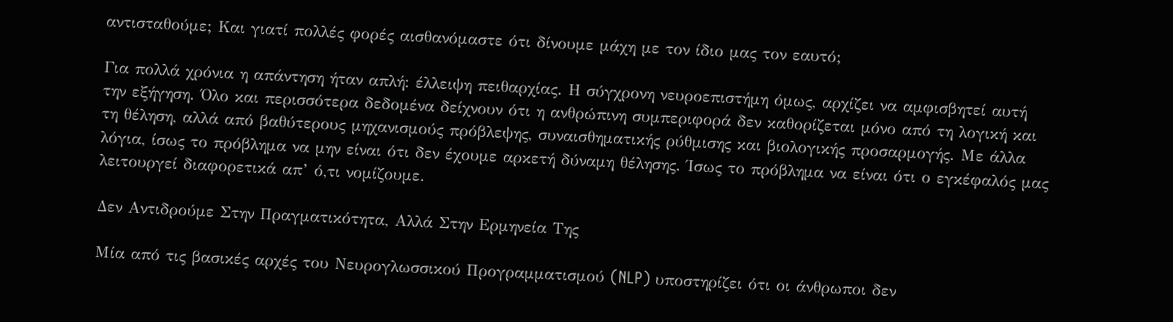αντισταθούμε; Και γιατί πολλές φορές αισθανόμαστε ότι δίνουμε μάχη με τον ίδιο μας τον εαυτό;

Για πολλά χρόνια η απάντηση ήταν απλή: έλλειψη πειθαρχίας. Η σύγχρονη νευροεπιστήμη όμως, αρχίζει να αμφισβητεί αυτή την εξήγηση. Όλο και περισσότερα δεδομένα δείχνουν ότι η ανθρώπινη συμπεριφορά δεν καθορίζεται μόνο από τη λογική και τη θέληση, αλλά από βαθύτερους μηχανισμούς πρόβλεψης, συναισθηματικής ρύθμισης και βιολογικής προσαρμογής. Με άλλα λόγια, ίσως το πρόβλημα να μην είναι ότι δεν έχουμε αρκετή δύναμη θέλησης. Ίσως το πρόβλημα να είναι ότι ο εγκέφαλός μας λειτουργεί διαφορετικά απ’ ό,τι νομίζουμε.

Δεν Αντιδρούμε Στην Πραγματικότητα, Αλλά Στην Ερμηνεία Της

Μία από τις βασικές αρχές του Νευρογλωσσικού Προγραμματισμού (NLP) υποστηρίζει ότι οι άνθρωποι δεν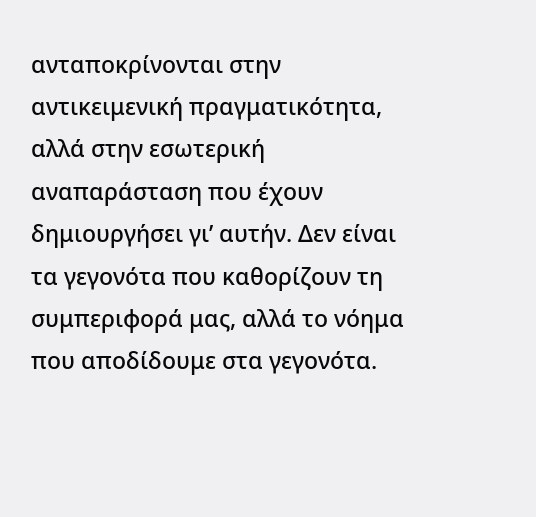ανταποκρίνονται στην αντικειμενική πραγματικότητα, αλλά στην εσωτερική αναπαράσταση που έχουν δημιουργήσει γι’ αυτήν. Δεν είναι τα γεγονότα που καθορίζουν τη συμπεριφορά μας, αλλά το νόημα που αποδίδουμε στα γεγονότα.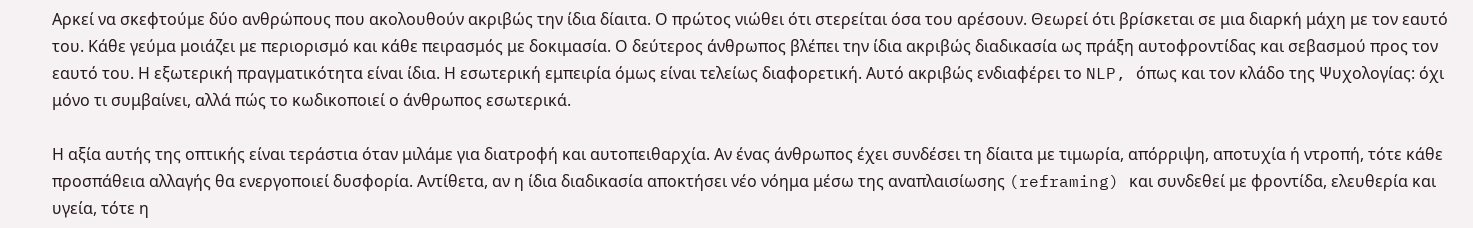Αρκεί να σκεφτούμε δύο ανθρώπους που ακολουθούν ακριβώς την ίδια δίαιτα. Ο πρώτος νιώθει ότι στερείται όσα του αρέσουν. Θεωρεί ότι βρίσκεται σε μια διαρκή μάχη με τον εαυτό του. Κάθε γεύμα μοιάζει με περιορισμό και κάθε πειρασμός με δοκιμασία. Ο δεύτερος άνθρωπος βλέπει την ίδια ακριβώς διαδικασία ως πράξη αυτοφροντίδας και σεβασμού προς τον εαυτό του. Η εξωτερική πραγματικότητα είναι ίδια. Η εσωτερική εμπειρία όμως είναι τελείως διαφορετική. Αυτό ακριβώς ενδιαφέρει το NLP, όπως και τον κλάδο της Ψυχολογίας: όχι μόνο τι συμβαίνει, αλλά πώς το κωδικοποιεί ο άνθρωπος εσωτερικά.

Η αξία αυτής της οπτικής είναι τεράστια όταν μιλάμε για διατροφή και αυτοπειθαρχία. Αν ένας άνθρωπος έχει συνδέσει τη δίαιτα με τιμωρία, απόρριψη, αποτυχία ή ντροπή, τότε κάθε προσπάθεια αλλαγής θα ενεργοποιεί δυσφορία. Αντίθετα, αν η ίδια διαδικασία αποκτήσει νέο νόημα μέσω της αναπλαισίωσης (reframing) και συνδεθεί με φροντίδα, ελευθερία και υγεία, τότε η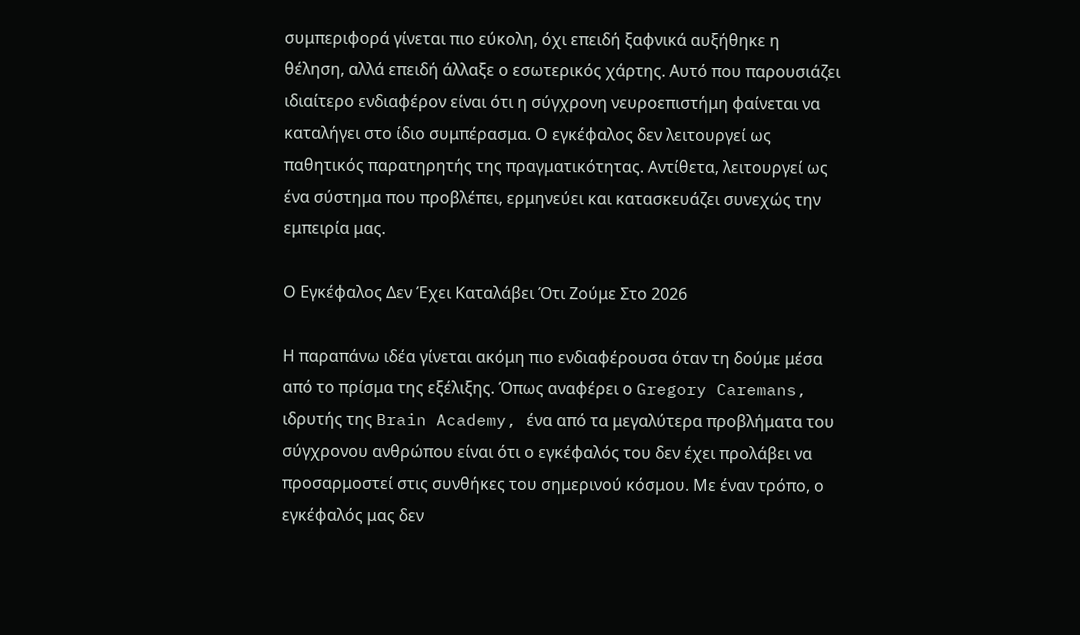συμπεριφορά γίνεται πιο εύκολη, όχι επειδή ξαφνικά αυξήθηκε η θέληση, αλλά επειδή άλλαξε ο εσωτερικός χάρτης. Αυτό που παρουσιάζει ιδιαίτερο ενδιαφέρον είναι ότι η σύγχρονη νευροεπιστήμη φαίνεται να καταλήγει στο ίδιο συμπέρασμα. Ο εγκέφαλος δεν λειτουργεί ως παθητικός παρατηρητής της πραγματικότητας. Αντίθετα, λειτουργεί ως ένα σύστημα που προβλέπει, ερμηνεύει και κατασκευάζει συνεχώς την εμπειρία μας.

Ο Εγκέφαλος Δεν Έχει Καταλάβει Ότι Ζούμε Στο 2026

Η παραπάνω ιδέα γίνεται ακόμη πιο ενδιαφέρουσα όταν τη δούμε μέσα από το πρίσμα της εξέλιξης. Όπως αναφέρει ο Gregory Caremans, ιδρυτής της Brain Academy, ένα από τα μεγαλύτερα προβλήματα του σύγχρονου ανθρώπου είναι ότι ο εγκέφαλός του δεν έχει προλάβει να προσαρμοστεί στις συνθήκες του σημερινού κόσμου. Με έναν τρόπο, ο εγκέφαλός μας δεν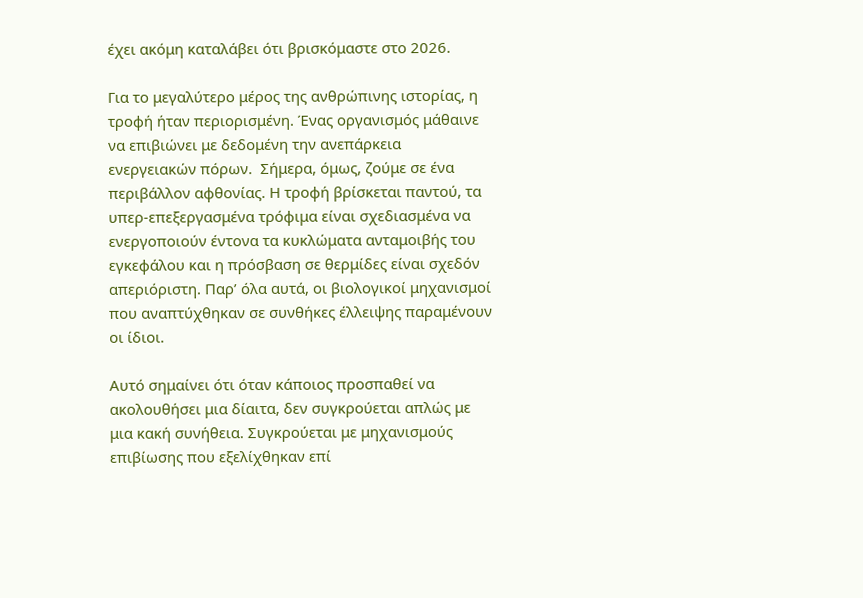έχει ακόμη καταλάβει ότι βρισκόμαστε στο 2026.

Για το μεγαλύτερο μέρος της ανθρώπινης ιστορίας, η τροφή ήταν περιορισμένη. Ένας οργανισμός μάθαινε να επιβιώνει με δεδομένη την ανεπάρκεια ενεργειακών πόρων.  Σήμερα, όμως, ζούμε σε ένα περιβάλλον αφθονίας. Η τροφή βρίσκεται παντού, τα υπερ-επεξεργασμένα τρόφιμα είναι σχεδιασμένα να ενεργοποιούν έντονα τα κυκλώματα ανταμοιβής του εγκεφάλου και η πρόσβαση σε θερμίδες είναι σχεδόν απεριόριστη. Παρ’ όλα αυτά, οι βιολογικοί μηχανισμοί που αναπτύχθηκαν σε συνθήκες έλλειψης παραμένουν οι ίδιοι.

Αυτό σημαίνει ότι όταν κάποιος προσπαθεί να ακολουθήσει μια δίαιτα, δεν συγκρούεται απλώς με μια κακή συνήθεια. Συγκρούεται με μηχανισμούς επιβίωσης που εξελίχθηκαν επί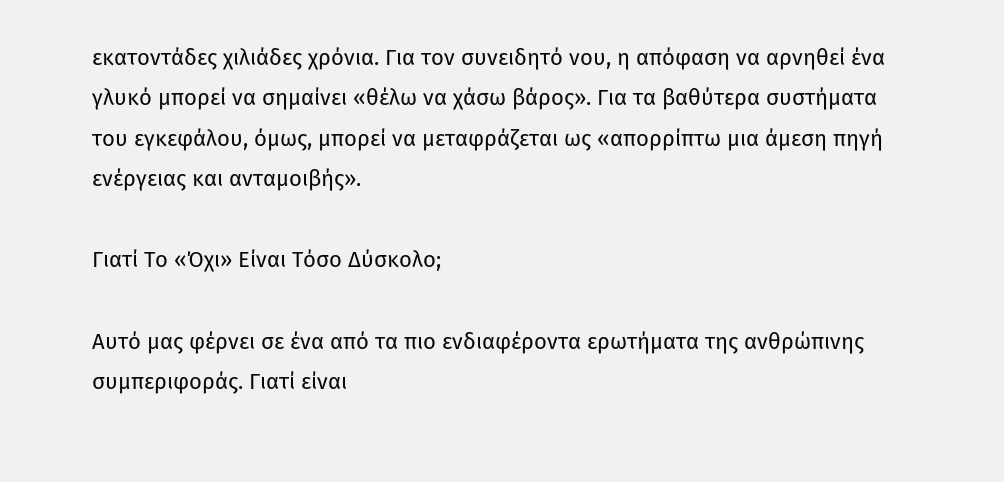εκατοντάδες χιλιάδες χρόνια. Για τον συνειδητό νου, η απόφαση να αρνηθεί ένα γλυκό μπορεί να σημαίνει «θέλω να χάσω βάρος». Για τα βαθύτερα συστήματα του εγκεφάλου, όμως, μπορεί να μεταφράζεται ως «απορρίπτω μια άμεση πηγή ενέργειας και ανταμοιβής».

Γιατί Το «Όχι» Είναι Τόσο Δύσκολο;

Αυτό μας φέρνει σε ένα από τα πιο ενδιαφέροντα ερωτήματα της ανθρώπινης συμπεριφοράς. Γιατί είναι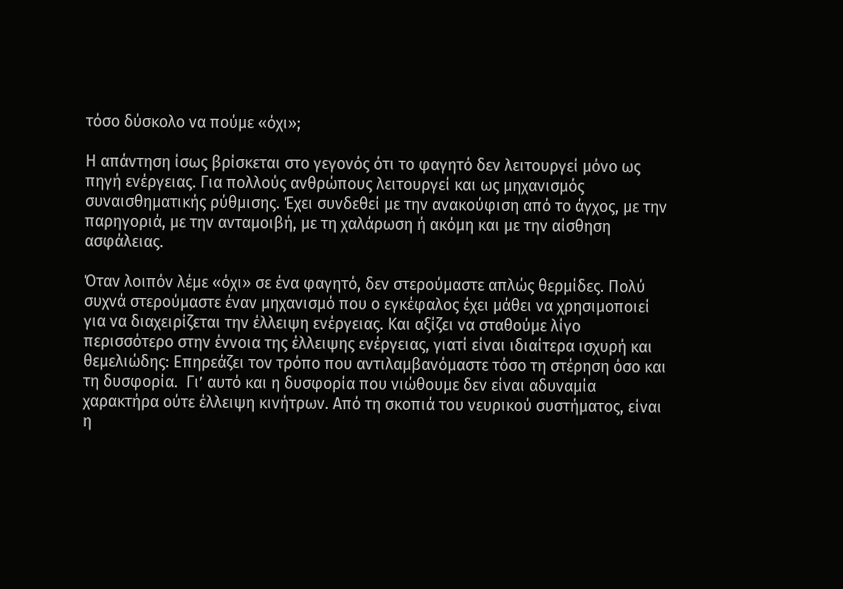τόσο δύσκολο να πούμε «όχι»;

Η απάντηση ίσως βρίσκεται στο γεγονός ότι το φαγητό δεν λειτουργεί μόνο ως πηγή ενέργειας. Για πολλούς ανθρώπους λειτουργεί και ως μηχανισμός συναισθηματικής ρύθμισης. Έχει συνδεθεί με την ανακούφιση από το άγχος, με την παρηγοριά, με την ανταμοιβή, με τη χαλάρωση ή ακόμη και με την αίσθηση ασφάλειας.

Όταν λοιπόν λέμε «όχι» σε ένα φαγητό, δεν στερούμαστε απλώς θερμίδες. Πολύ συχνά στερούμαστε έναν μηχανισμό που ο εγκέφαλος έχει μάθει να χρησιμοποιεί για να διαχειρίζεται την έλλειψη ενέργειας. Και αξίζει να σταθούμε λίγο περισσότερο στην έννοια της έλλειψης ενέργειας, γιατί είναι ιδιαίτερα ισχυρή και θεμελιώδης: Επηρεάζει τον τρόπο που αντιλαμβανόμαστε τόσο τη στέρηση όσο και τη δυσφορία.  Γι’ αυτό και η δυσφορία που νιώθουμε δεν είναι αδυναμία χαρακτήρα ούτε έλλειψη κινήτρων. Από τη σκοπιά του νευρικού συστήματος, είναι η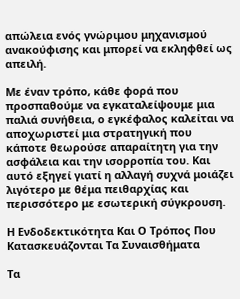απώλεια ενός γνώριμου μηχανισμού ανακούφισης και μπορεί να εκληφθεί ως απειλή.

Με έναν τρόπο, κάθε φορά που προσπαθούμε να εγκαταλείψουμε μια παλιά συνήθεια, ο εγκέφαλος καλείται να αποχωριστεί μια στρατηγική που κάποτε θεωρούσε απαραίτητη για την ασφάλεια και την ισορροπία του. Και αυτό εξηγεί γιατί η αλλαγή συχνά μοιάζει λιγότερο με θέμα πειθαρχίας και περισσότερο με εσωτερική σύγκρουση.

Η Ενδοδεκτικότητα Και Ο Τρόπος Που Κατασκευάζονται Τα Συναισθήματα

Τα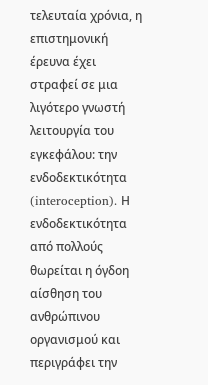τελευταία χρόνια, η επιστημονική έρευνα έχει στραφεί σε μια λιγότερο γνωστή λειτουργία του εγκεφάλου: την ενδοδεκτικότητα (interoception). Η ενδοδεκτικότητα από πολλούς θωρείται η όγδοη αίσθηση του ανθρώπινου οργανισμού και περιγράφει την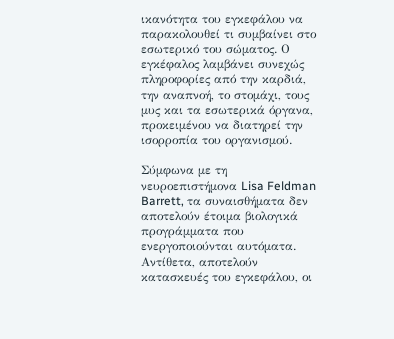ικανότητα του εγκεφάλου να παρακολουθεί τι συμβαίνει στο εσωτερικό του σώματος. Ο εγκέφαλος λαμβάνει συνεχώς πληροφορίες από την καρδιά, την αναπνοή, το στομάχι, τους μυς και τα εσωτερικά όργανα, προκειμένου να διατηρεί την ισορροπία του οργανισμού.

Σύμφωνα με τη νευροεπιστήμονα Lisa Feldman Barrett, τα συναισθήματα δεν αποτελούν έτοιμα βιολογικά προγράμματα που ενεργοποιούνται αυτόματα. Αντίθετα, αποτελούν κατασκευές του εγκεφάλου, οι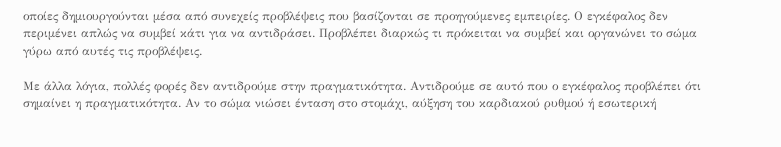οποίες δημιουργούνται μέσα από συνεχείς προβλέψεις που βασίζονται σε προηγούμενες εμπειρίες. Ο εγκέφαλος δεν περιμένει απλώς να συμβεί κάτι για να αντιδράσει. Προβλέπει διαρκώς τι πρόκειται να συμβεί και οργανώνει το σώμα γύρω από αυτές τις προβλέψεις.

Με άλλα λόγια, πολλές φορές δεν αντιδρούμε στην πραγματικότητα. Αντιδρούμε σε αυτό που ο εγκέφαλος προβλέπει ότι σημαίνει η πραγματικότητα. Αν το σώμα νιώσει ένταση στο στομάχι, αύξηση του καρδιακού ρυθμού ή εσωτερική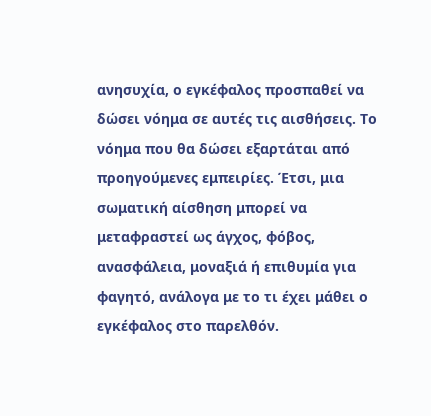ανησυχία, ο εγκέφαλος προσπαθεί να δώσει νόημα σε αυτές τις αισθήσεις. Το νόημα που θα δώσει εξαρτάται από προηγούμενες εμπειρίες. Έτσι, μια σωματική αίσθηση μπορεί να μεταφραστεί ως άγχος, φόβος, ανασφάλεια, μοναξιά ή επιθυμία για φαγητό, ανάλογα με το τι έχει μάθει ο εγκέφαλος στο παρελθόν.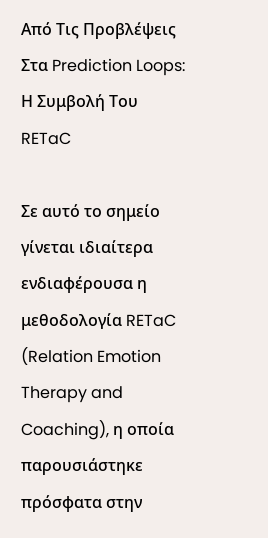Από Τις Προβλέψεις Στα Prediction Loops: Η Συμβολή Του RETaC

Σε αυτό το σημείο γίνεται ιδιαίτερα ενδιαφέρουσα η μεθοδολογία RETaC (Relation Emotion Therapy and Coaching), η οποία παρουσιάστηκε πρόσφατα στην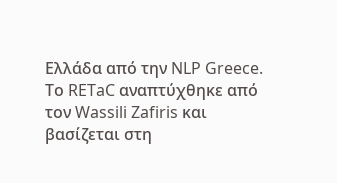Ελλάδα από την NLP Greece. Το RETaC αναπτύχθηκε από τον Wassili Zafiris και βασίζεται στη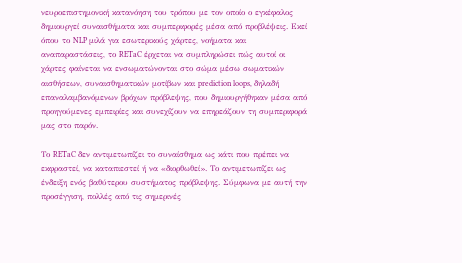νευροεπιστημονική κατανόηση του τρόπου με τον οποίο ο εγκέφαλος δημιουργεί συναισθήματα και συμπεριφορές μέσα από προβλέψεις. Εκεί όπου το NLP μιλά για εσωτερικούς χάρτες, νοήματα και αναπαραστάσεις, το RETaC έρχεται να συμπληρώσει πώς αυτοί οι χάρτες φαίνεται να ενσωματώνονται στο σώμα μέσω σωματικών αισθήσεων, συναισθηματικών μοτίβων και prediction loops, δηλαδή επαναλαμβανόμενων βρόχων πρόβλεψης, που δημιουργήθηκαν μέσα από προηγούμενες εμπειρίες και συνεχίζουν να επηρεάζουν τη συμπεριφορά μας στο παρόν.

Το RETaC δεν αντιμετωπίζει το συναίσθημα ως κάτι που πρέπει να εκφραστεί, να καταπιεστεί ή να «διορθωθεί». Το αντιμετωπίζει ως ένδειξη ενός βαθύτερου συστήματος πρόβλεψης. Σύμφωνα με αυτή την προσέγγιση, πολλές από τις σημερινές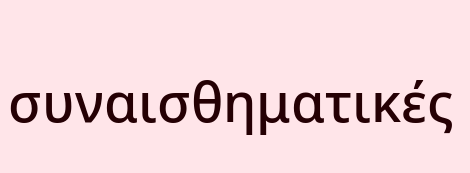συναισθηματικές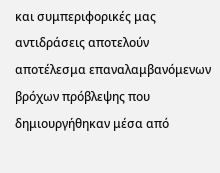και συμπεριφορικές μας αντιδράσεις αποτελούν αποτέλεσμα επαναλαμβανόμενων βρόχων πρόβλεψης που δημιουργήθηκαν μέσα από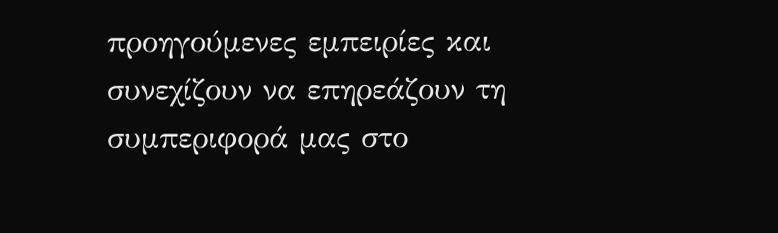προηγούμενες εμπειρίες και συνεχίζουν να επηρεάζουν τη συμπεριφορά μας στο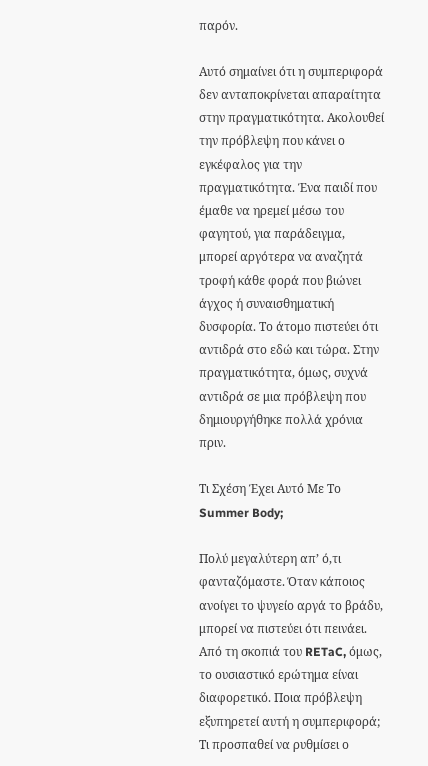παρόν.

Αυτό σημαίνει ότι η συμπεριφορά δεν ανταποκρίνεται απαραίτητα στην πραγματικότητα. Ακολουθεί την πρόβλεψη που κάνει ο εγκέφαλος για την πραγματικότητα. Ένα παιδί που έμαθε να ηρεμεί μέσω του φαγητού, για παράδειγμα, μπορεί αργότερα να αναζητά τροφή κάθε φορά που βιώνει άγχος ή συναισθηματική δυσφορία. Το άτομο πιστεύει ότι αντιδρά στο εδώ και τώρα. Στην πραγματικότητα, όμως, συχνά αντιδρά σε μια πρόβλεψη που δημιουργήθηκε πολλά χρόνια πριν.

Τι Σχέση Έχει Αυτό Με Το Summer Body;

Πολύ μεγαλύτερη απ’ ό,τι φανταζόμαστε. Όταν κάποιος ανοίγει το ψυγείο αργά το βράδυ, μπορεί να πιστεύει ότι πεινάει. Από τη σκοπιά του RETaC, όμως, το ουσιαστικό ερώτημα είναι διαφορετικό. Ποια πρόβλεψη εξυπηρετεί αυτή η συμπεριφορά; Τι προσπαθεί να ρυθμίσει ο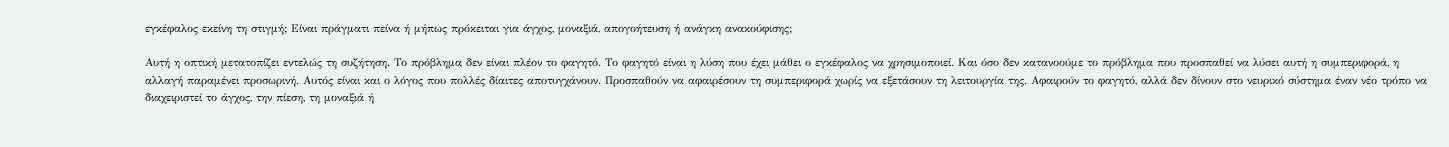εγκέφαλος εκείνη τη στιγμή; Είναι πράγματι πείνα ή μήπως πρόκειται για άγχος, μοναξιά, απογοήτευση ή ανάγκη ανακούφισης;

Αυτή η οπτική μετατοπίζει εντελώς τη συζήτηση. Το πρόβλημα δεν είναι πλέον το φαγητό. Το φαγητό είναι η λύση που έχει μάθει ο εγκέφαλος να χρησιμοποιεί. Και όσο δεν κατανοούμε το πρόβλημα που προσπαθεί να λύσει αυτή η συμπεριφορά, η αλλαγή παραμένει προσωρινή. Αυτός είναι και ο λόγος που πολλές δίαιτες αποτυγχάνουν. Προσπαθούν να αφαιρέσουν τη συμπεριφορά χωρίς να εξετάσουν τη λειτουργία της. Αφαιρούν το φαγητό, αλλά δεν δίνουν στο νευρικό σύστημα έναν νέο τρόπο να διαχειριστεί το άγχος, την πίεση, τη μοναξιά ή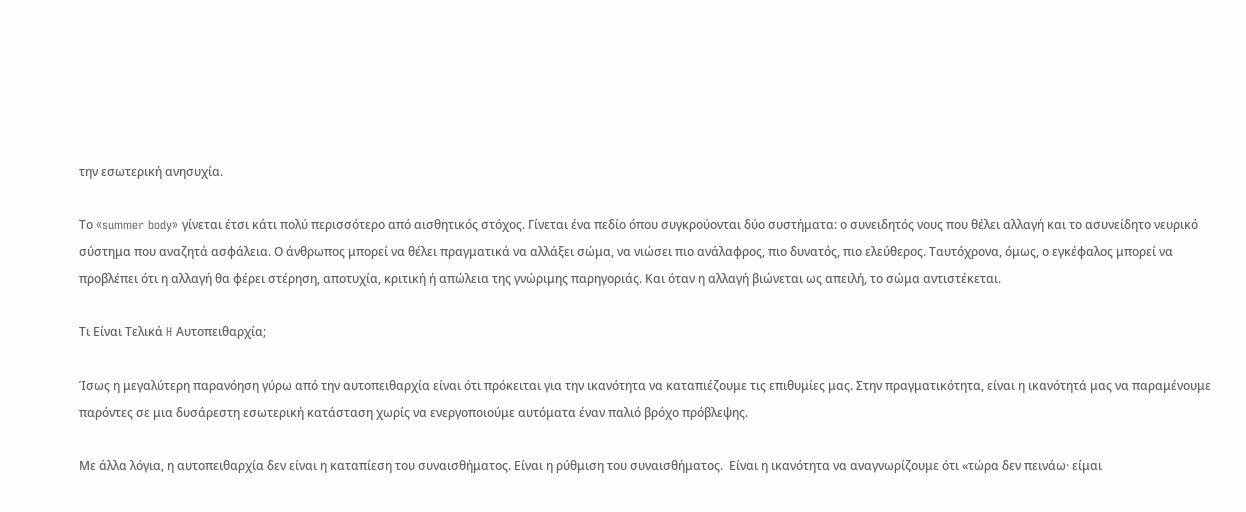την εσωτερική ανησυχία.

Το «summer body» γίνεται έτσι κάτι πολύ περισσότερο από αισθητικός στόχος. Γίνεται ένα πεδίο όπου συγκρούονται δύο συστήματα: ο συνειδητός νους που θέλει αλλαγή και το ασυνείδητο νευρικό σύστημα που αναζητά ασφάλεια. Ο άνθρωπος μπορεί να θέλει πραγματικά να αλλάξει σώμα, να νιώσει πιο ανάλαφρος, πιο δυνατός, πιο ελεύθερος. Ταυτόχρονα, όμως, ο εγκέφαλος μπορεί να προβλέπει ότι η αλλαγή θα φέρει στέρηση, αποτυχία, κριτική ή απώλεια της γνώριμης παρηγοριάς. Και όταν η αλλαγή βιώνεται ως απειλή, το σώμα αντιστέκεται.

Τι Είναι Τελικά H Αυτοπειθαρχία;

Ίσως η μεγαλύτερη παρανόηση γύρω από την αυτοπειθαρχία είναι ότι πρόκειται για την ικανότητα να καταπιέζουμε τις επιθυμίες μας. Στην πραγματικότητα, είναι η ικανότητά μας να παραμένουμε παρόντες σε μια δυσάρεστη εσωτερική κατάσταση χωρίς να ενεργοποιούμε αυτόματα έναν παλιό βρόχο πρόβλεψης.

Με άλλα λόγια, η αυτοπειθαρχία δεν είναι η καταπίεση του συναισθήματος. Είναι η ρύθμιση του συναισθήματος.  Είναι η ικανότητα να αναγνωρίζουμε ότι «τώρα δεν πεινάω· είμαι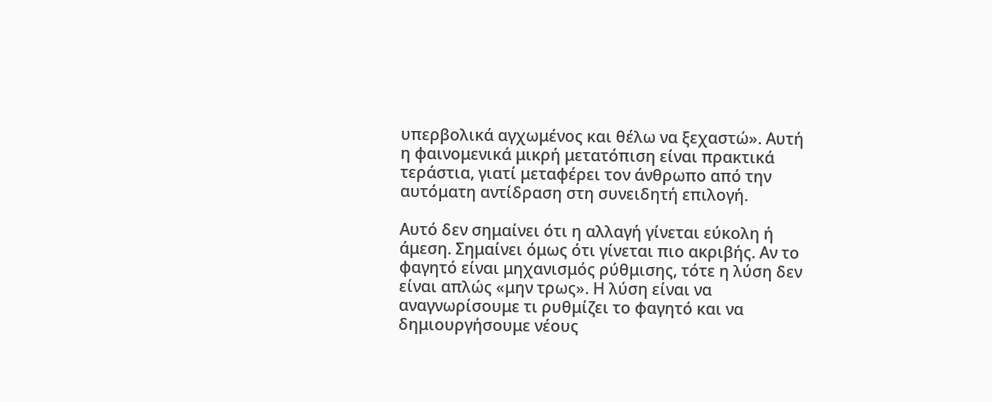υπερβολικά αγχωμένος και θέλω να ξεχαστώ». Αυτή η φαινομενικά μικρή μετατόπιση είναι πρακτικά τεράστια, γιατί μεταφέρει τον άνθρωπο από την αυτόματη αντίδραση στη συνειδητή επιλογή.

Αυτό δεν σημαίνει ότι η αλλαγή γίνεται εύκολη ή άμεση. Σημαίνει όμως ότι γίνεται πιο ακριβής. Αν το φαγητό είναι μηχανισμός ρύθμισης, τότε η λύση δεν είναι απλώς «μην τρως». Η λύση είναι να αναγνωρίσουμε τι ρυθμίζει το φαγητό και να δημιουργήσουμε νέους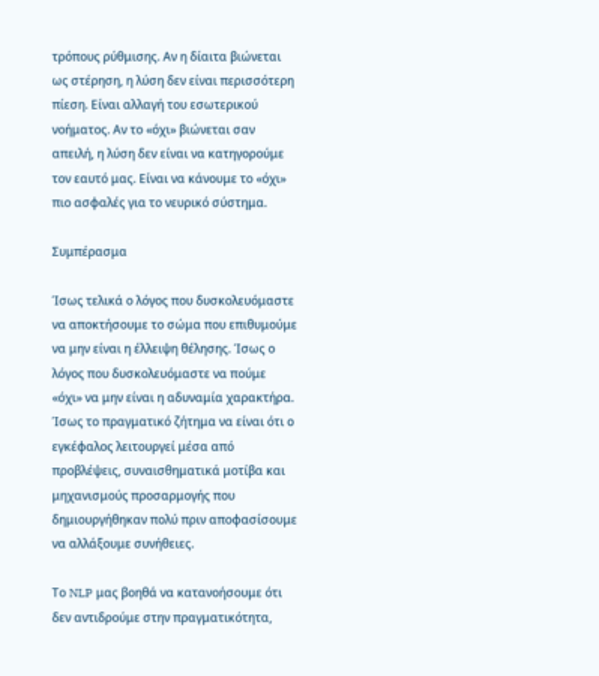τρόπους ρύθμισης. Αν η δίαιτα βιώνεται ως στέρηση, η λύση δεν είναι περισσότερη πίεση. Είναι αλλαγή του εσωτερικού νοήματος. Αν το «όχι» βιώνεται σαν απειλή, η λύση δεν είναι να κατηγορούμε τον εαυτό μας. Είναι να κάνουμε το «όχι» πιο ασφαλές για το νευρικό σύστημα.

Συμπέρασμα

Ίσως τελικά ο λόγος που δυσκολευόμαστε να αποκτήσουμε το σώμα που επιθυμούμε να μην είναι η έλλειψη θέλησης. Ίσως ο λόγος που δυσκολευόμαστε να πούμε «όχι» να μην είναι η αδυναμία χαρακτήρα. Ίσως το πραγματικό ζήτημα να είναι ότι ο εγκέφαλος λειτουργεί μέσα από προβλέψεις, συναισθηματικά μοτίβα και μηχανισμούς προσαρμογής που δημιουργήθηκαν πολύ πριν αποφασίσουμε να αλλάξουμε συνήθειες.

Το NLP μας βοηθά να κατανοήσουμε ότι δεν αντιδρούμε στην πραγματικότητα,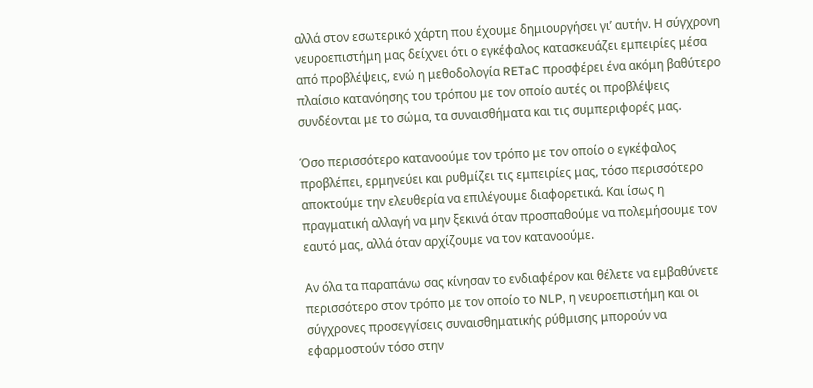αλλά στον εσωτερικό χάρτη που έχουμε δημιουργήσει γι’ αυτήν. Η σύγχρονη νευροεπιστήμη μας δείχνει ότι ο εγκέφαλος κατασκευάζει εμπειρίες μέσα από προβλέψεις, ενώ η μεθοδολογία RETaC προσφέρει ένα ακόμη βαθύτερο πλαίσιο κατανόησης του τρόπου με τον οποίο αυτές οι προβλέψεις συνδέονται με το σώμα, τα συναισθήματα και τις συμπεριφορές μας.

Όσο περισσότερο κατανοούμε τον τρόπο με τον οποίο ο εγκέφαλος προβλέπει, ερμηνεύει και ρυθμίζει τις εμπειρίες μας, τόσο περισσότερο αποκτούμε την ελευθερία να επιλέγουμε διαφορετικά. Και ίσως η πραγματική αλλαγή να μην ξεκινά όταν προσπαθούμε να πολεμήσουμε τον εαυτό μας, αλλά όταν αρχίζουμε να τον κατανοούμε.

Αν όλα τα παραπάνω σας κίνησαν το ενδιαφέρον και θέλετε να εμβαθύνετε περισσότερο στον τρόπο με τον οποίο το NLP, η νευροεπιστήμη και οι σύγχρονες προσεγγίσεις συναισθηματικής ρύθμισης μπορούν να εφαρμοστούν τόσο στην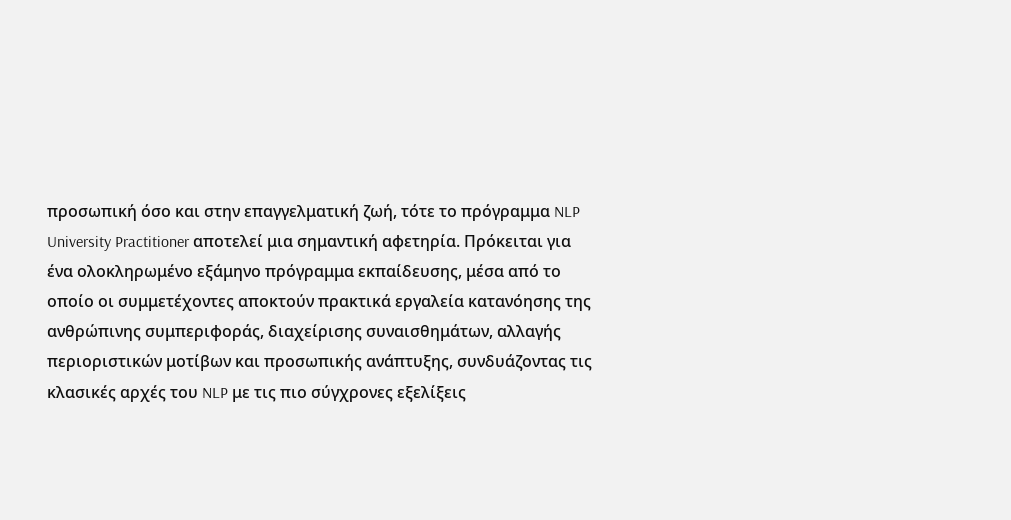προσωπική όσο και στην επαγγελματική ζωή, τότε το πρόγραμμα NLP University Practitioner αποτελεί μια σημαντική αφετηρία. Πρόκειται για ένα ολοκληρωμένο εξάμηνο πρόγραμμα εκπαίδευσης, μέσα από το οποίο οι συμμετέχοντες αποκτούν πρακτικά εργαλεία κατανόησης της ανθρώπινης συμπεριφοράς, διαχείρισης συναισθημάτων, αλλαγής περιοριστικών μοτίβων και προσωπικής ανάπτυξης, συνδυάζοντας τις κλασικές αρχές του NLP με τις πιο σύγχρονες εξελίξεις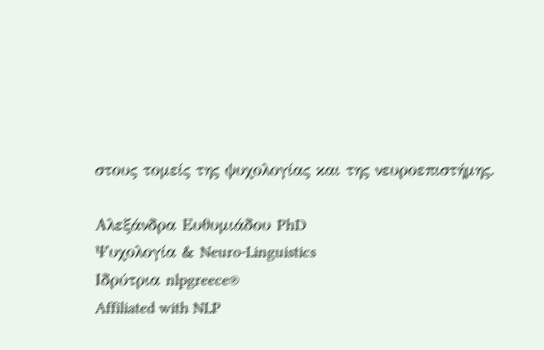στους τομείς της ψυχολογίας και της νευροεπιστήμης.

Αλεξάνδρα Ευθυμιάδου PhD
Ψυχολογία & Neuro-Linguistics
Ιδρύτρια nlpgreece®
Affiliated with NLP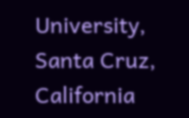University, Santa Cruz, California